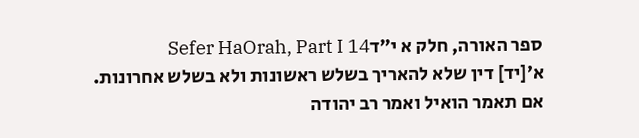ספר האורה, חלק א י״דSefer HaOrah, Part I 14
א׳[יד] דין שלא להאריך בשלש ראשונות ולא בשלש אחרונות.
אם תאמר הואיל ואמר רב יהודה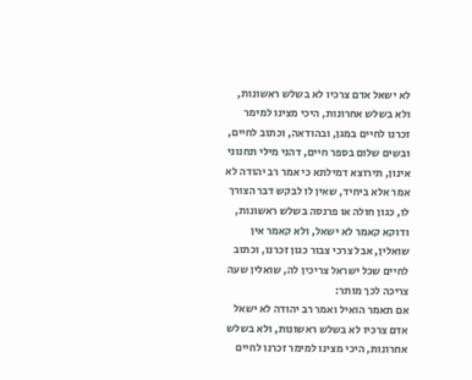לא ישאל אדם צרכיו לא בשלש ראשונות, ולא בשלש אחרונות, היכי מצינו למימר זכרנו לחיים במגן, ובהודאה, וכתוב לחיים, ובשים שלום בספר חיים, דהני מילי תחנוני אינון, תירוצא דמילתא כי אמר רב יהודה לא אמר אלא ביחיד, שאין לו לבקש דבר הצורך לו, כגון חולה או פרנסה בשלש ראשונות, ודוקא קאמר לא ישאל, ולא קאמר אין שואלין, אבל צרכי צבור כגון זכרנו, וכתוב לחיים שכל ישראל צריכין לה, שואלין שעה צריכה לכך מותר:
אם תאמר הואיל ואמר רב יהודה לא ישאל אדם צרכיו לא בשלש ראשונות, ולא בשלש אחרונות, היכי מצינו למימר זכרנו לחיים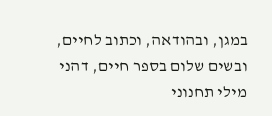במגן, ובהודאה, וכתוב לחיים, ובשים שלום בספר חיים, דהני מילי תחנוני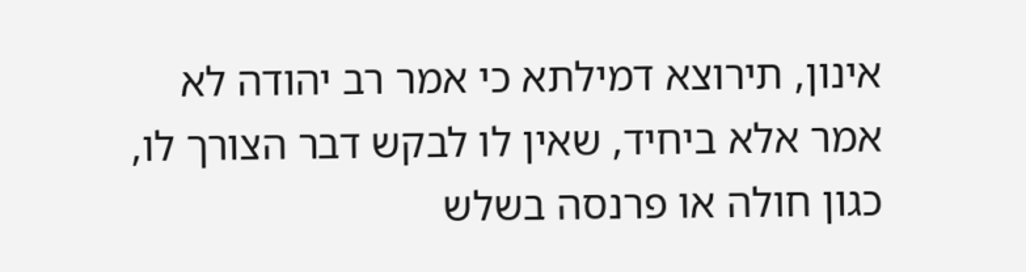אינון, תירוצא דמילתא כי אמר רב יהודה לא אמר אלא ביחיד, שאין לו לבקש דבר הצורך לו, כגון חולה או פרנסה בשלש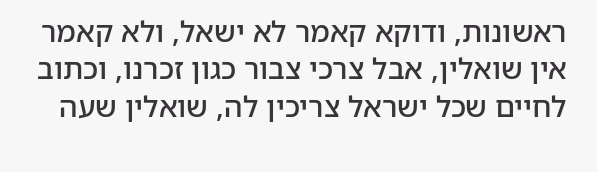ראשונות, ודוקא קאמר לא ישאל, ולא קאמר אין שואלין, אבל צרכי צבור כגון זכרנו, וכתוב לחיים שכל ישראל צריכין לה, שואלין שעה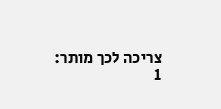צריכה לכך מותר:
1